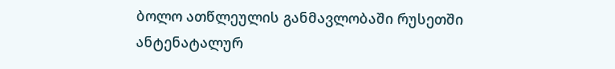ბოლო ათწლეულის განმავლობაში რუსეთში ანტენატალურ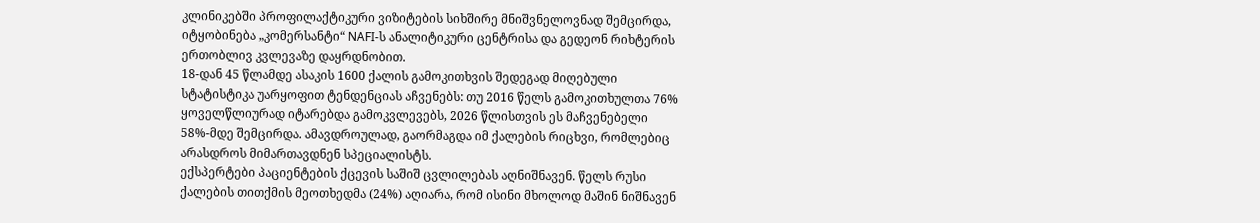კლინიკებში პროფილაქტიკური ვიზიტების სიხშირე მნიშვნელოვნად შემცირდა, იტყობინება „კომერსანტი“ NAFI-ს ანალიტიკური ცენტრისა და გედეონ რიხტერის ერთობლივ კვლევაზე დაყრდნობით.
18-დან 45 წლამდე ასაკის 1600 ქალის გამოკითხვის შედეგად მიღებული სტატისტიკა უარყოფით ტენდენციას აჩვენებს: თუ 2016 წელს გამოკითხულთა 76% ყოველწლიურად იტარებდა გამოკვლევებს, 2026 წლისთვის ეს მაჩვენებელი 58%-მდე შემცირდა. ამავდროულად, გაორმაგდა იმ ქალების რიცხვი, რომლებიც არასდროს მიმართავდნენ სპეციალისტს.
ექსპერტები პაციენტების ქცევის საშიშ ცვლილებას აღნიშნავენ. წელს რუსი ქალების თითქმის მეოთხედმა (24%) აღიარა, რომ ისინი მხოლოდ მაშინ ნიშნავენ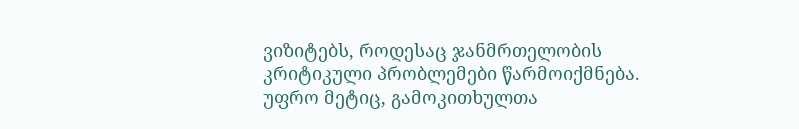ვიზიტებს, როდესაც ჯანმრთელობის კრიტიკული პრობლემები წარმოიქმნება. უფრო მეტიც, გამოკითხულთა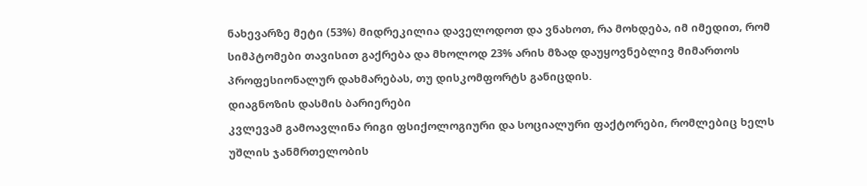ნახევარზე მეტი (53%) მიდრეკილია დაველოდოთ და ვნახოთ, რა მოხდება, იმ იმედით, რომ სიმპტომები თავისით გაქრება და მხოლოდ 23% არის მზად დაუყოვნებლივ მიმართოს პროფესიონალურ დახმარებას, თუ დისკომფორტს განიცდის.
დიაგნოზის დასმის ბარიერები
კვლევამ გამოავლინა რიგი ფსიქოლოგიური და სოციალური ფაქტორები, რომლებიც ხელს უშლის ჯანმრთელობის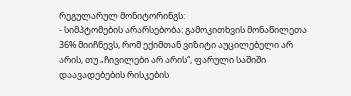რეგულარულ მონიტორინგს:
- სიმპტომების არარსებობა: გამოკითხვის მონაწილეთა 36% მიიჩნევს, რომ ექიმთან ვიზიტი აუცილებელი არ არის, თუ „ჩივილები არ არის“, ფარული საშიში დაავადებების რისკების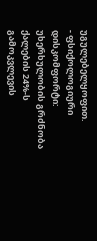უგულებელყოფით.
- ფსიქოლოგიური დისკომფორტი: უხერხულობის გრძნობა ქალების 24%-ს გამოკვლევის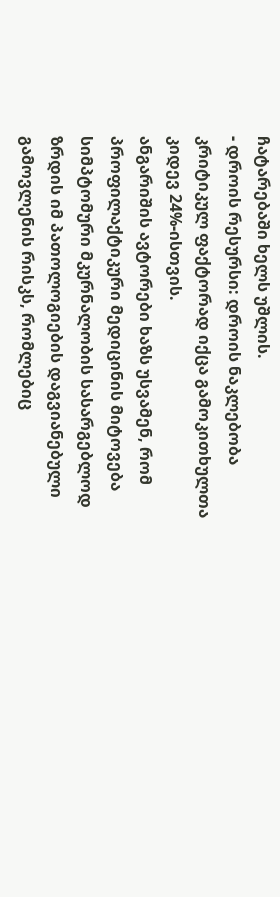ჩატარებაში ხელს უშლის.
- დროის რესურსი: დროის ნაკლებობა კრიტიკულ ფაქტორად იქცა გამოკითხულთა კიდევ 24%-ისთვის.
ანგარიშის ავტორები ხაზს უსვამენ, რომ პროფილაქტიკური მედიცინის მიტოვება სიმპტომური მკურნალობის სასარგებლოდ ზრდის იმ პათოლოგიების დაგვიანებული გამოვლენის რისკს, რომლებიც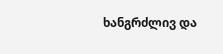ხანგრძლივ და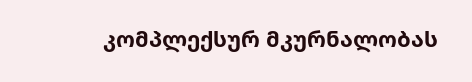კომპლექსურ მკურნალობას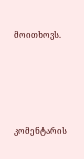მოითხოვს.




კომენტარის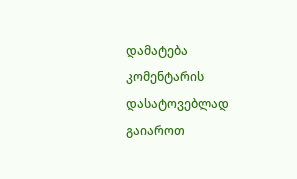დამატება
კომენტარის დასატოვებლად გაიაროთ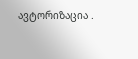ავტორიზაცია .